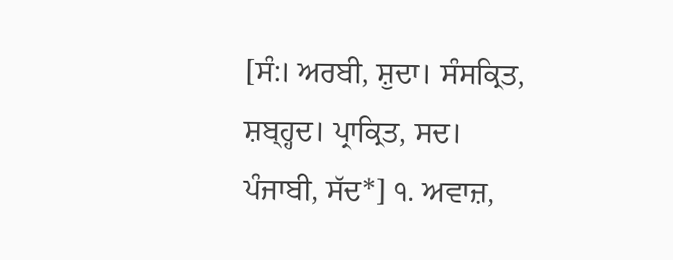[ਸੰ:। ਅਰਬੀ, ਸ਼ੁਦਾ। ਸੰਸਕ੍ਰਿਤ, ਸ਼ਬ੍ਹ੍ਹਦ। ਪ੍ਰਾਕ੍ਰਿਤ, ਸਦ। ਪੰਜਾਬੀ, ਸੱਦ*] ੧. ਅਵਾਜ਼,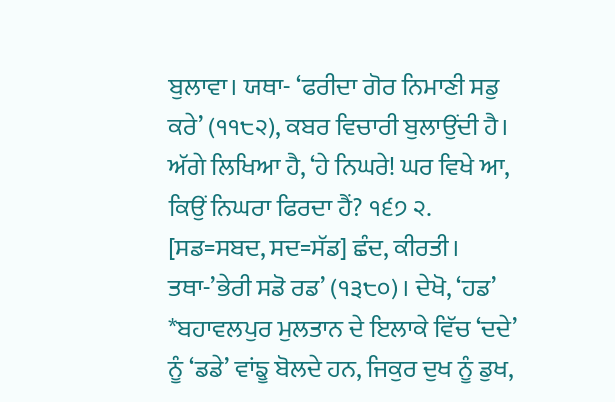ਬੁਲਾਵਾ। ਯਥਾ- ‘ਫਰੀਦਾ ਗੋਰ ਨਿਮਾਣੀ ਸਡੁ ਕਰੇ’ (੧੧੮੨), ਕਬਰ ਵਿਚਾਰੀ ਬੁਲਾਉਂਦੀ ਹੈ। ਅੱਗੇ ਲਿਖਿਆ ਹੈ, ‘ਹੇ ਨਿਘਰੇ! ਘਰ ਵਿਖੇ ਆ, ਕਿਉਂ ਨਿਘਰਾ ਫਿਰਦਾ ਹੈਂ? ੧੬੭ ੨. [ਸਡ=ਸਬਦ, ਸਦ=ਸੱਡ] ਛੰਦ, ਕੀਰਤੀ। ਤਥਾ-’ਭੇਰੀ ਸਡੋ ਰਡ’ (੧੩੮੦)। ਦੇਖੋ, ‘ਹਡ’ *ਬਹਾਵਲਪੁਰ ਮੁਲਤਾਨ ਦੇ ਇਲਾਕੇ ਵਿੱਚ ‘ਦਦੇ’ ਨੂੰ ‘ਡਡੇ’ ਵਾਂਙੂ ਬੋਲਦੇ ਹਨ, ਜਿਕੁਰ ਦੁਖ ਨੂੰ ਡੁਖ,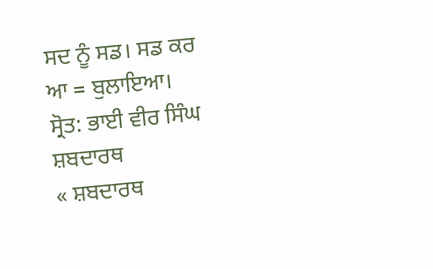ਸਦ ਨੂੰ ਸਡ। ਸਡ ਕਰ ਆ = ਬੁਲਾਇਆ।
ਸ੍ਰੋਤ: ਭਾਈ ਵੀਰ ਸਿੰਘ ਸ਼ਬਦਾਰਥ
« ਸ਼ਬਦਾਰਥ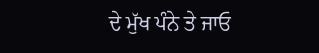ਦੇ ਮੁੱਖ ਪੰਨੇ ਤੇ ਜਾਓ